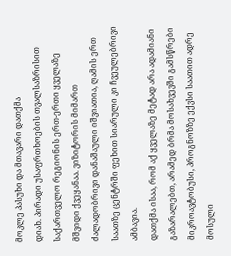მოკლე პასუხი და მთავარი დათქმა
დიახ. პირადი უსაფრთხოების თვალსაზრისით საქართველო რეგიონის ერთ-ერთი ყველაზე მშვიდი ქვეყანაა. ვიზიტორის მიმართ ძალადობრივი დანაშაული იშვიათია, ღამის ერთ საათზე ცენტრში ფეხით სიარული კი ჩვეულებრივი ამბავია.
დათქმა ისაა, რომ აქ ყველაზე მეტად არა ადამიანი გაზარალებთ, არამედ ბრმა მოსახვევში გამსწრები მიკროავტობუსი, პროგნოზზე ექვსი საათით ადრე მოსული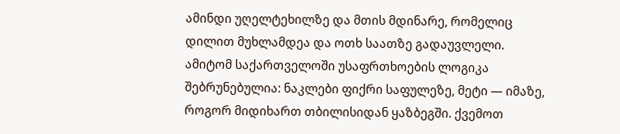ამინდი უღელტეხილზე და მთის მდინარე, რომელიც დილით მუხლამდეა და ოთხ საათზე გადაუვლელი.
ამიტომ საქართველოში უსაფრთხოების ლოგიკა შებრუნებულია: ნაკლები ფიქრი საფულეზე, მეტი — იმაზე, როგორ მიდიხართ თბილისიდან ყაზბეგში. ქვემოთ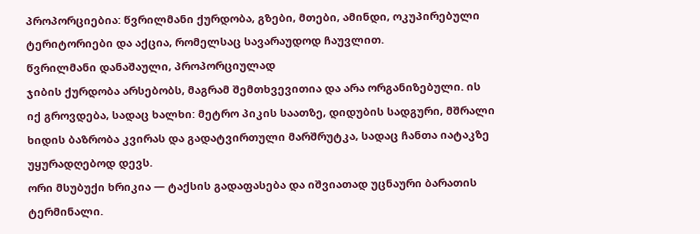პროპორციებია: წვრილმანი ქურდობა, გზები, მთები, ამინდი, ოკუპირებული ტერიტორიები და აქცია, რომელსაც სავარაუდოდ ჩაუვლით.
წვრილმანი დანაშაული, პროპორციულად
ჯიბის ქურდობა არსებობს, მაგრამ შემთხვევითია და არა ორგანიზებული. ის იქ გროვდება, სადაც ხალხი: მეტრო პიკის საათზე, დიდუბის სადგური, მშრალი ხიდის ბაზრობა კვირას და გადატვირთული მარშრუტკა, სადაც ჩანთა იატაკზე უყურადღებოდ დევს.
ორი მსუბუქი ხრიკია — ტაქსის გადაფასება და იშვიათად უცნაური ბარათის ტერმინალი.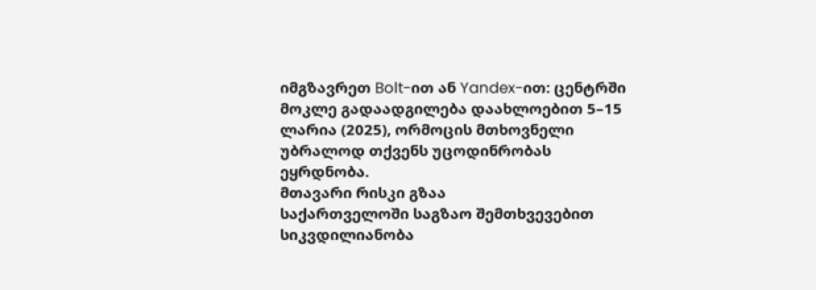იმგზავრეთ Bolt-ით ან Yandex-ით: ცენტრში მოკლე გადაადგილება დაახლოებით 5–15 ლარია (2025), ორმოცის მთხოვნელი უბრალოდ თქვენს უცოდინრობას ეყრდნობა.
მთავარი რისკი გზაა
საქართველოში საგზაო შემთხვევებით სიკვდილიანობა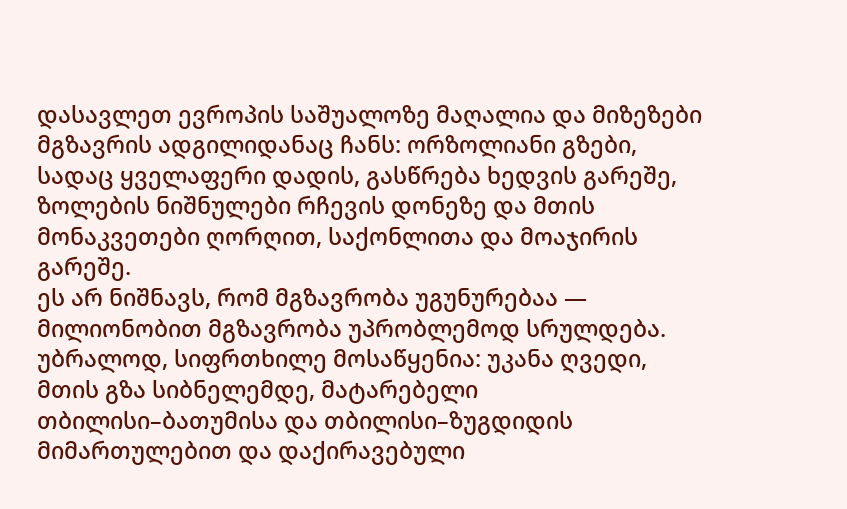დასავლეთ ევროპის საშუალოზე მაღალია და მიზეზები მგზავრის ადგილიდანაც ჩანს: ორზოლიანი გზები, სადაც ყველაფერი დადის, გასწრება ხედვის გარეშე, ზოლების ნიშნულები რჩევის დონეზე და მთის მონაკვეთები ღორღით, საქონლითა და მოაჯირის გარეშე.
ეს არ ნიშნავს, რომ მგზავრობა უგუნურებაა — მილიონობით მგზავრობა უპრობლემოდ სრულდება. უბრალოდ, სიფრთხილე მოსაწყენია: უკანა ღვედი, მთის გზა სიბნელემდე, მატარებელი თბილისი–ბათუმისა და თბილისი–ზუგდიდის მიმართულებით და დაქირავებული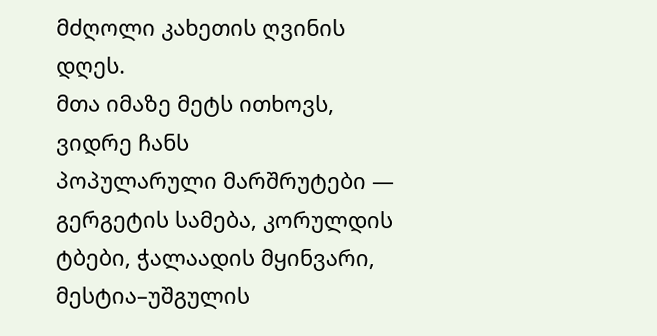მძღოლი კახეთის ღვინის დღეს.
მთა იმაზე მეტს ითხოვს, ვიდრე ჩანს
პოპულარული მარშრუტები — გერგეტის სამება, კორულდის ტბები, ჭალაადის მყინვარი, მესტია–უშგულის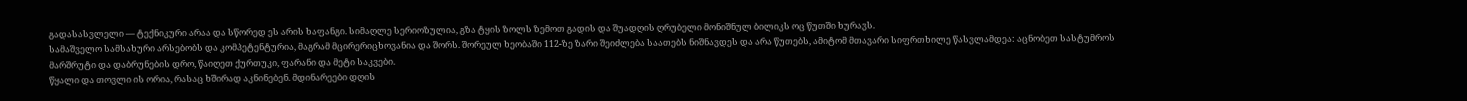გადასასვლელი — ტექნიკური არაა და სწორედ ეს არის ხაფანგი. სიმაღლე სერიოზულია, გზა ტყის ზოლს ზემოთ გადის და შუადღის ღრუბელი მონიშნულ ბილიკს ოც წუთში ხურავს.
სამაშველო სამსახური არსებობს და კომპეტენტურია, მაგრამ მცირერიცხოვანია და შორს. შორეულ ხეობაში 112-ზე ზარი შეიძლება საათებს ნიშნავდეს და არა წუთებს, ამიტომ მთავარი სიფრთხილე წასვლამდეა: აცნობეთ სასტუმროს მარშრუტი და დაბრუნების დრო, წაიღეთ ქურთუკი, ფარანი და მეტი საკვები.
წყალი და თოვლი ის ორია, რასაც ხშირად აკნინებენ. მდინარეები დღის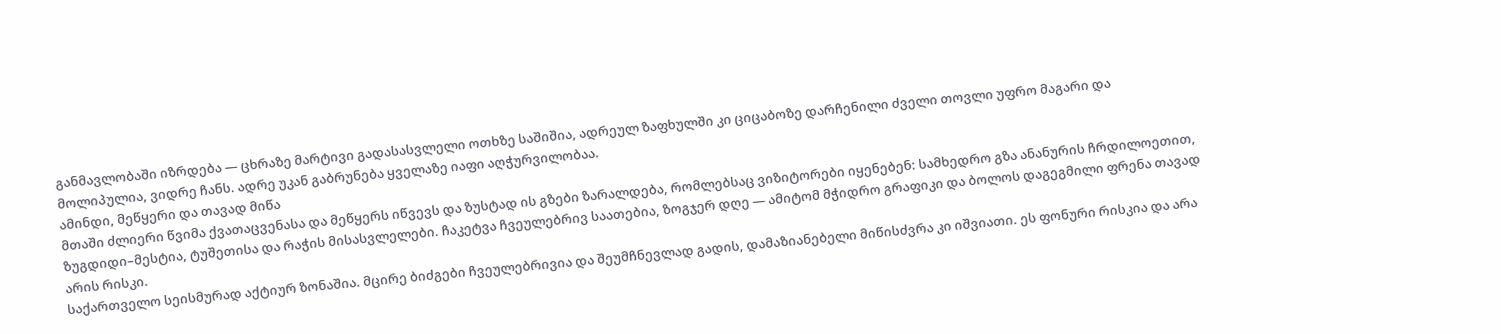განმავლობაში იზრდება — ცხრაზე მარტივი გადასასვლელი ოთხზე საშიშია, ადრეულ ზაფხულში კი ციცაბოზე დარჩენილი ძველი თოვლი უფრო მაგარი და მოლიპულია, ვიდრე ჩანს. ადრე უკან გაბრუნება ყველაზე იაფი აღჭურვილობაა.
ამინდი, მეწყერი და თავად მიწა
მთაში ძლიერი წვიმა ქვათაცვენასა და მეწყერს იწვევს და ზუსტად ის გზები ზარალდება, რომლებსაც ვიზიტორები იყენებენ: სამხედრო გზა ანანურის ჩრდილოეთით, ზუგდიდი–მესტია, ტუშეთისა და რაჭის მისასვლელები. ჩაკეტვა ჩვეულებრივ საათებია, ზოგჯერ დღე — ამიტომ მჭიდრო გრაფიკი და ბოლოს დაგეგმილი ფრენა თავად არის რისკი.
საქართველო სეისმურად აქტიურ ზონაშია. მცირე ბიძგები ჩვეულებრივია და შეუმჩნევლად გადის, დამაზიანებელი მიწისძვრა კი იშვიათი. ეს ფონური რისკია და არა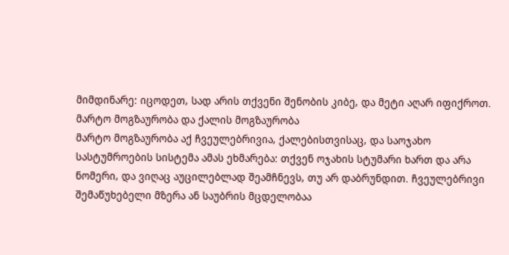მიმდინარე: იცოდეთ, სად არის თქვენი შენობის კიბე, და მეტი აღარ იფიქროთ.
მარტო მოგზაურობა და ქალის მოგზაურობა
მარტო მოგზაურობა აქ ჩვეულებრივია, ქალებისთვისაც, და საოჯახო სასტუმროების სისტემა ამას ეხმარება: თქვენ ოჯახის სტუმარი ხართ და არა ნომერი, და ვიღაც აუცილებლად შეამჩნევს, თუ არ დაბრუნდით. ჩვეულებრივი შემაწუხებელი მზერა ან საუბრის მცდელობაა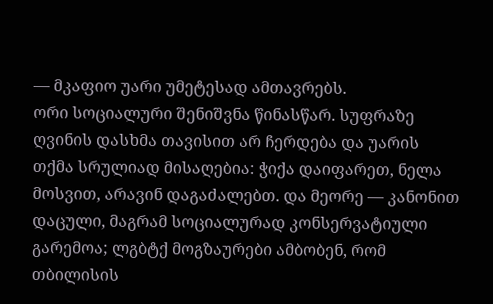— მკაფიო უარი უმეტესად ამთავრებს.
ორი სოციალური შენიშვნა წინასწარ. სუფრაზე ღვინის დასხმა თავისით არ ჩერდება და უარის თქმა სრულიად მისაღებია: ჭიქა დაიფარეთ, ნელა მოსვით, არავინ დაგაძალებთ. და მეორე — კანონით დაცული, მაგრამ სოციალურად კონსერვატიული გარემოა; ლგბტქ მოგზაურები ამბობენ, რომ თბილისის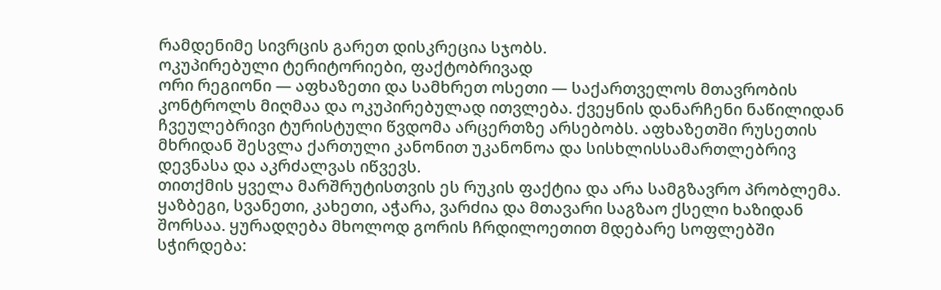რამდენიმე სივრცის გარეთ დისკრეცია სჯობს.
ოკუპირებული ტერიტორიები, ფაქტობრივად
ორი რეგიონი — აფხაზეთი და სამხრეთ ოსეთი — საქართველოს მთავრობის კონტროლს მიღმაა და ოკუპირებულად ითვლება. ქვეყნის დანარჩენი ნაწილიდან ჩვეულებრივი ტურისტული წვდომა არცერთზე არსებობს. აფხაზეთში რუსეთის მხრიდან შესვლა ქართული კანონით უკანონოა და სისხლისსამართლებრივ დევნასა და აკრძალვას იწვევს.
თითქმის ყველა მარშრუტისთვის ეს რუკის ფაქტია და არა სამგზავრო პრობლემა. ყაზბეგი, სვანეთი, კახეთი, აჭარა, ვარძია და მთავარი საგზაო ქსელი ხაზიდან შორსაა. ყურადღება მხოლოდ გორის ჩრდილოეთით მდებარე სოფლებში სჭირდება: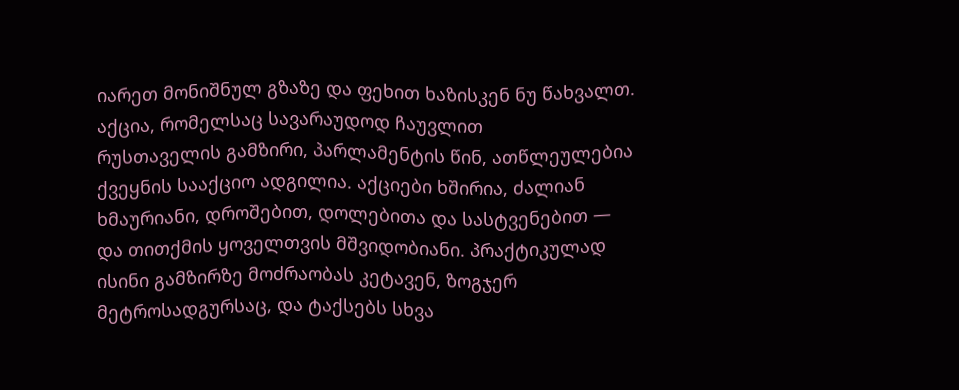იარეთ მონიშნულ გზაზე და ფეხით ხაზისკენ ნუ წახვალთ.
აქცია, რომელსაც სავარაუდოდ ჩაუვლით
რუსთაველის გამზირი, პარლამენტის წინ, ათწლეულებია ქვეყნის სააქციო ადგილია. აქციები ხშირია, ძალიან ხმაურიანი, დროშებით, დოლებითა და სასტვენებით — და თითქმის ყოველთვის მშვიდობიანი. პრაქტიკულად ისინი გამზირზე მოძრაობას კეტავენ, ზოგჯერ მეტროსადგურსაც, და ტაქსებს სხვა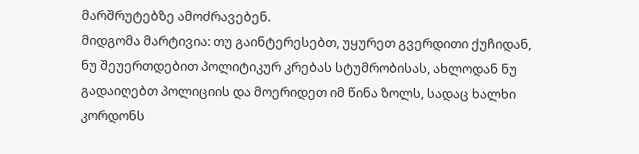მარშრუტებზე ამოძრავებენ.
მიდგომა მარტივია: თუ გაინტერესებთ, უყურეთ გვერდითი ქუჩიდან, ნუ შეუერთდებით პოლიტიკურ კრებას სტუმრობისას, ახლოდან ნუ გადაიღებთ პოლიციის და მოერიდეთ იმ წინა ზოლს, სადაც ხალხი კორდონს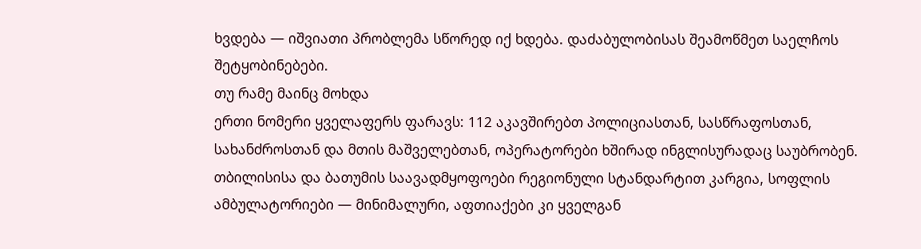ხვდება — იშვიათი პრობლემა სწორედ იქ ხდება. დაძაბულობისას შეამოწმეთ საელჩოს შეტყობინებები.
თუ რამე მაინც მოხდა
ერთი ნომერი ყველაფერს ფარავს: 112 აკავშირებთ პოლიციასთან, სასწრაფოსთან, სახანძროსთან და მთის მაშველებთან, ოპერატორები ხშირად ინგლისურადაც საუბრობენ. თბილისისა და ბათუმის საავადმყოფოები რეგიონული სტანდარტით კარგია, სოფლის ამბულატორიები — მინიმალური, აფთიაქები კი ყველგან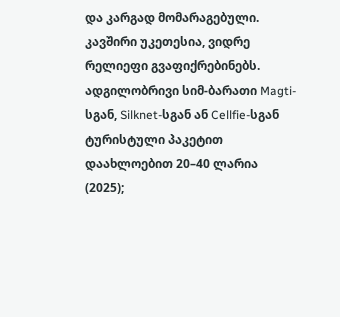და კარგად მომარაგებული.
კავშირი უკეთესია, ვიდრე რელიეფი გვაფიქრებინებს. ადგილობრივი სიმ-ბარათი Magti-სგან, Silknet-სგან ან Cellfie-სგან ტურისტული პაკეტით დაახლოებით 20–40 ლარია (2025);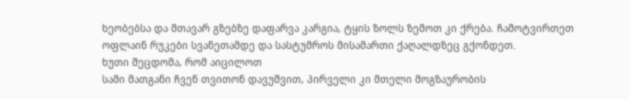ხეობებსა და მთავარ გზებზე დაფარვა კარგია, ტყის ზოლს ზემოთ კი ქრება. ჩამოტვირთეთ ოფლაინ რუკები სვანეთამდე და სასტუმროს მისამართი ქაღალდზეც გქონდეთ.
ხუთი შეცდომა, რომ აიცილოთ
სამი მათგანი ჩვენ თვითონ დავუშვით, პირველი კი მთელი მოგზაურობის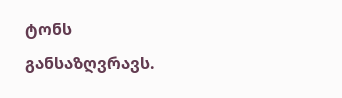ტონს განსაზღვრავს.